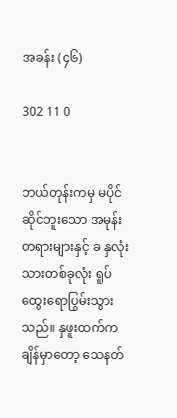အခန်း (၄၆)

302 11 0


ဘယ်တုန်းကမှ မပိုင်ဆိုင်ဘူးသော အမုန်းတရားများနှင့် ခ နှလုံးသားတစ်ခုလုံး ရူပ်ထွေးရောပြွမ်းသွားသည်။ နှဖူးထက်က ချိန်မှာတော့ သေနတ်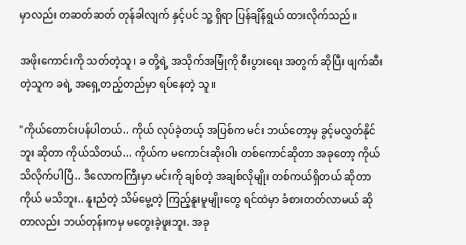မှာလည်း တဆတ်ဆတ် တုန်ခါလျက် နှင့်ပင် သူ့ ရှိရာ ပြန်ချိန်ရွယ် ထားလိုက်သည်။

အဖိုးကောင်းကို သတ်တဲ့သူ၊ ခ တို့ရဲ့ အသိုက်အမြုံကို စီးပွားရေး အတွက် ဆိုပြီး ဖျက်ဆီးတဲ့သူက ခရဲ့ အရှေ့တည့်တည်မှာ ရပ်နေတဲ့ သူ။

"ကိုယ်တောင်းပန်ပါတယ်.. ကိုယ် လုပ်ခဲ့တယ့် အပြစ်က မင်း ဘယ်တော့မှ ခွင့်မလွှတ်နိုင်ဘူး ဆိုတာ ကိုယ်သိတယ်... ကိုယ်က မကောင်းဆိုးဝါး တစ်ကောင်ဆိုတာ အခုတော့ ကိုယ်သိလိုက်ပါပြီ.. ဒီလောကကြီးမှာ မင်းကို ချစ်တဲ့ အချစ်လိုမျိုး တစ်ကယ်ရှိတယ် ဆိုတာ ကိုယ် မသိဘူး.. နူးညံတဲ့ သိမ်မွေ့တဲ့ ကြည့်နူးမူမျိုးတွေ ရင်ထဲမှာ ခံစားတတ်လာမယ် ဆိုတာလည်း ဘယ်တုန်းကမှ မတွေးခဲ့ဖူးဘူး. အခု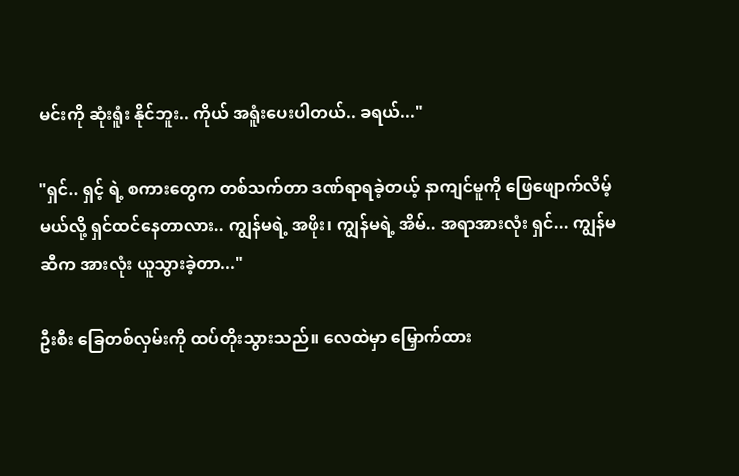မင်းကို ဆုံးရူံး နိုင်ဘူး.. ကိုယ် အရူံးပေးပါတယ်.. ခရယ်..."

"ရှင်.. ရှင့် ရဲ့ စကားတွေက တစ်သက်တာ ဒဏ်ရာရခဲ့တယ့် နာကျင်မူကို ဖြေဖျောက်လိမ့်မယ်လို့ ရှင်ထင်နေတာလား.. ကျွန်မရဲ့ အဖိုး၊ ကျွန်မရဲ့ အိမ်.. အရာအားလုံး ရှင်... ကျွန်မဆီက အားလုံး ယူသွားခဲ့တာ..."

ဦးစီး ခြေတစ်လှမ်းကို ထပ်တိုးသွားသည်။ လေထဲမှာ မြှောက်ထား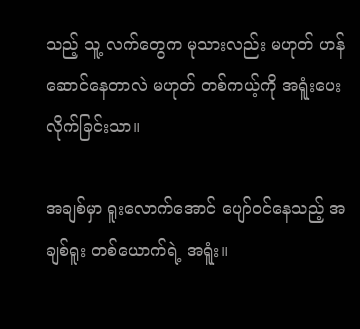သည့် သူ့ လက်တွေက မုသားလည်း မဟုတ် ဟန်ဆောင်နေတာလဲ မဟုတ် တစ်ကယ့်ကို အရူံးပေးလိုက်ခြင်းသာ။

အချစ်မှာ ရူးလောက်အောင် ပျော်ဝင်နေသည့် အချစ်ရူး တစ်ယောက်ရဲ့ အရူံး။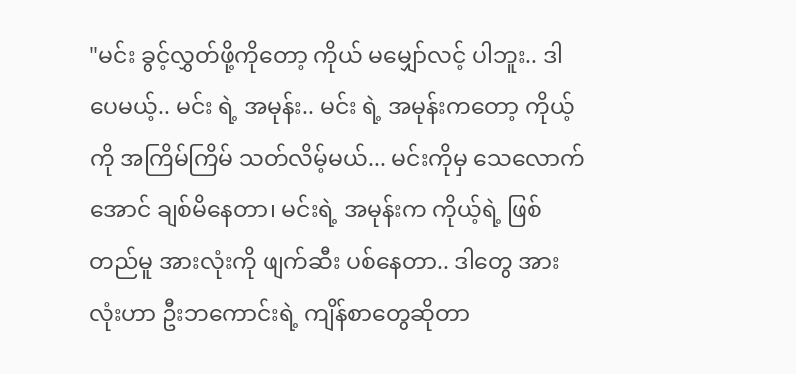"မင်း ခွင့်လွှတ်ဖို့ကိုတော့ ကိုယ် မမျှော်လင့် ပါဘူး.. ဒါပေမယ့်.. မင်း ရဲ့ အမုန်း.. မင်း ရဲ့ အမုန်းကတော့ ကိုယ့်ကို အကြိမ်ကြိမ် သတ်လိမ့်မယ်... မင်းကိုမှ သေလောက်အောင် ချစ်မိနေတာ၊ မင်းရဲ့ အမုန်းက ကိုယ့်ရဲ့ ဖြစ်တည်မူ အားလုံးကို ဖျက်ဆီး ပစ်နေတာ.. ဒါတွေ အားလုံးဟာ ဦးဘကောင်းရဲ့ ကျိန်စာတွေဆိုတာ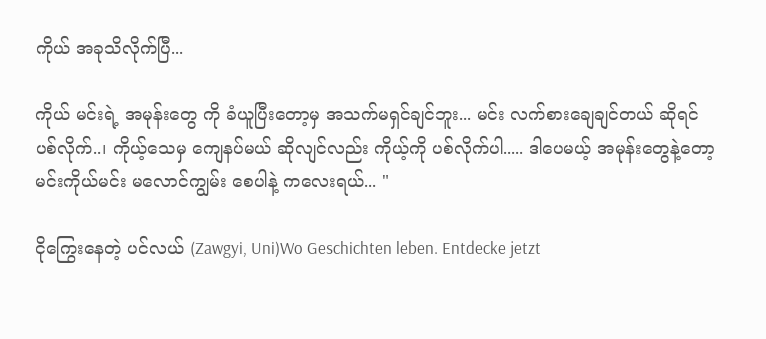ကိုယ် အခုသိလိုက်ပြီ...

ကိုယ် မင်းရဲ့ အမုန်းတွေ ကို ခံယူပြီးတော့မှ အသက်မရှင်ချင်ဘူး... မင်း လက်စားချေချင်တယ် ဆိုရင် ပစ်လိုက်..၊ ကိုယ့်သေမှ ကျေနပ်မယ် ဆိုလျင်လည်း ကိုယ့်ကို ပစ်လိုက်ပါ..... ဒါပေမယ့် အမုန်းတွေနဲ့တော့ မင်းကိုယ်မင်း မလောင်ကျွမ်း စေပါနဲ့ ကလေးရယ်... "

ငိုကြွေးနေတဲ့ ပင်လယ် (Zawgyi, Uni)Wo Geschichten leben. Entdecke jetzt